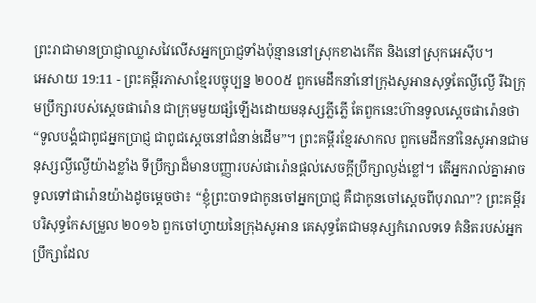ព្រះរាជាមានប្រាជ្ញាឈ្លាសវៃលើសអ្នកប្រាជ្ញទាំងប៉ុន្មាននៅស្រុកខាងកើត និងនៅស្រុកអេស៊ីប។
អេសាយ 19:11 - ព្រះគម្ពីរភាសាខ្មែរបច្ចុប្បន្ន ២០០៥ ពួកមេដឹកនាំនៅក្រុងសូអានសុទ្ធតែល្ងីល្ងើ រីឯក្រុមប្រឹក្សារបស់ស្ដេចផារ៉ោន ជាក្រុមមួយផ្សំឡើងដោយមនុស្សភ្លីភ្លើ តែពួកនេះហ៊ានទូលស្ដេចផារ៉ោនថា “ទូលបង្គំជាពូជអ្នកប្រាជ្ញ ជាពូជស្ដេចនៅជំនាន់ដើម”។ ព្រះគម្ពីរខ្មែរសាកល ពួកមេដឹកនាំនៃសូអានជាមនុស្សល្ងីល្ងើយ៉ាងខ្លាំង ទីប្រឹក្សាដ៏មានបញ្ញារបស់ផារ៉ោនផ្ដល់សេចក្ដីប្រឹក្សាល្ងង់ខ្លៅ។ តើអ្នករាល់គ្នាអាចទូលទៅផារ៉ោនយ៉ាងដូចម្ដេចថា៖ “ខ្ញុំព្រះបាទជាកូនចៅអ្នកប្រាជ្ញ គឺជាកូនចៅស្ដេចពីបុរាណ”? ព្រះគម្ពីរបរិសុទ្ធកែសម្រួល ២០១៦ ពួកចៅហ្វាយនៃក្រុងសូអាន គេសុទ្ធតែជាមនុស្សកំរោលទទេ គំនិតរបស់អ្នកប្រឹក្សាដែល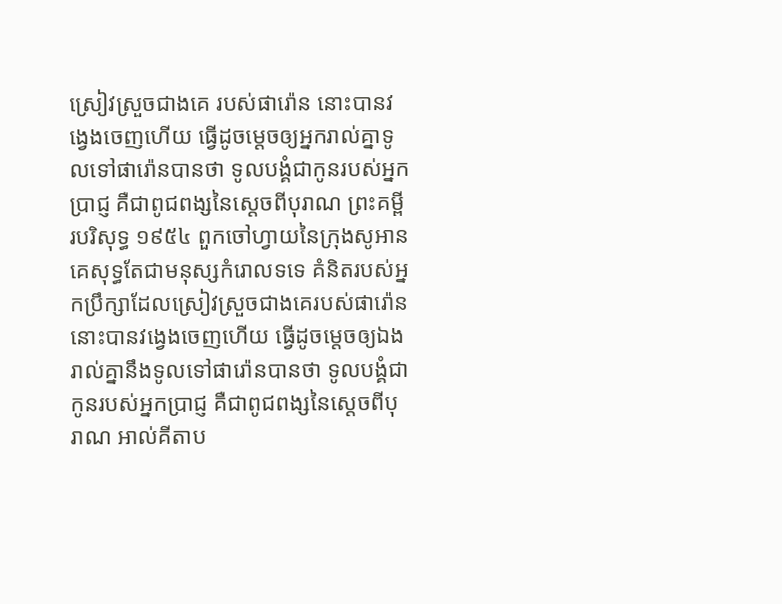ស្រៀវស្រួចជាងគេ របស់ផារ៉ោន នោះបានវង្វេងចេញហើយ ធ្វើដូចម្តេចឲ្យអ្នករាល់គ្នាទូលទៅផារ៉ោនបានថា ទូលបង្គំជាកូនរបស់អ្នកប្រាជ្ញ គឺជាពូជពង្សនៃស្តេចពីបុរាណ ព្រះគម្ពីរបរិសុទ្ធ ១៩៥៤ ពួកចៅហ្វាយនៃក្រុងសូអាន គេសុទ្ធតែជាមនុស្សកំរោលទទេ គំនិតរបស់អ្នកប្រឹក្សាដែលស្រៀវស្រួចជាងគេរបស់ផារ៉ោន នោះបានវង្វេងចេញហើយ ធ្វើដូចម្តេចឲ្យឯងរាល់គ្នានឹងទូលទៅផារ៉ោនបានថា ទូលបង្គំជាកូនរបស់អ្នកប្រាជ្ញ គឺជាពូជពង្សនៃស្តេចពីបុរាណ អាល់គីតាប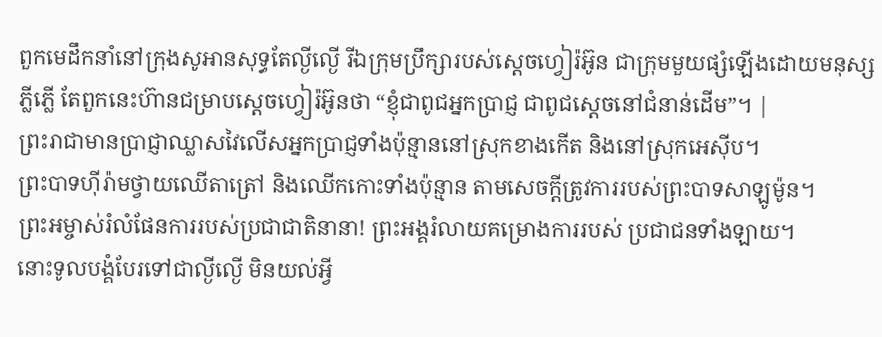ពួកមេដឹកនាំនៅក្រុងសូអានសុទ្ធតែល្ងីល្ងើ រីឯក្រុមប្រឹក្សារបស់ស្តេចហ្វៀរ៉អ៊ូន ជាក្រុមមួយផ្សំឡើងដោយមនុស្សភ្លីភ្លើ តែពួកនេះហ៊ានជម្រាបស្តេចហ្វៀរ៉អ៊ូនថា “ខ្ញុំជាពូជអ្នកប្រាជ្ញ ជាពូជស្តេចនៅជំនាន់ដើម”។ |
ព្រះរាជាមានប្រាជ្ញាឈ្លាសវៃលើសអ្នកប្រាជ្ញទាំងប៉ុន្មាននៅស្រុកខាងកើត និងនៅស្រុកអេស៊ីប។
ព្រះបាទហ៊ីរ៉ាមថ្វាយឈើតាត្រៅ និងឈើកកោះទាំងប៉ុន្មាន តាមសេចក្ដីត្រូវការរបស់ព្រះបាទសាឡូម៉ូន។
ព្រះអម្ចាស់រំលំផែនការរបស់ប្រជាជាតិនានា! ព្រះអង្គរំលាយគម្រោងការរបស់ ប្រជាជនទាំងឡាយ។
នោះទូលបង្គំបែរទៅជាល្ងីល្ងើ មិនយល់អ្វី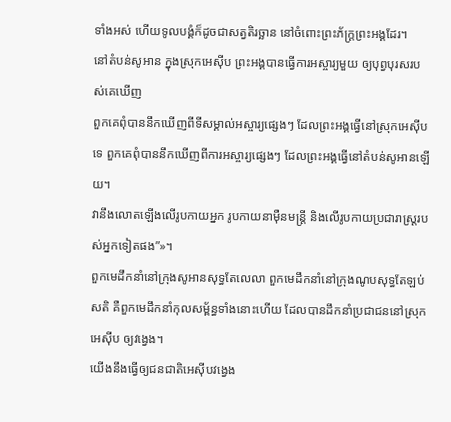ទាំងអស់ ហើយទូលបង្គំក៏ដូចជាសត្វតិរច្ឆាន នៅចំពោះព្រះភ័ក្ត្រព្រះអង្គដែរ។
នៅតំបន់សូអាន ក្នុងស្រុកអេស៊ីប ព្រះអង្គបានធ្វើការអស្ចារ្យមួយ ឲ្យបុព្វបុរសរបស់គេឃើញ
ពួកគេពុំបាននឹកឃើញពីទីសម្គាល់អស្ចារ្យផ្សេងៗ ដែលព្រះអង្គធ្វើនៅស្រុកអេស៊ីបទេ ពួកគេពុំបាននឹកឃើញពីការអស្ចារ្យផ្សេងៗ ដែលព្រះអង្គធ្វើនៅតំបន់សូអានឡើយ។
វានឹងលោតឡើងលើរូបកាយអ្នក រូបកាយនាម៉ឺនមន្ត្រី និងលើរូបកាយប្រជារាស្ដ្ររបស់អ្នកទៀតផង”»។
ពួកមេដឹកនាំនៅក្រុងសូអានសុទ្ធតែលេលា ពួកមេដឹកនាំនៅក្រុងណូបសុទ្ធតែឡប់សតិ គឺពួកមេដឹកនាំកុលសម្ព័ន្ធទាំងនោះហើយ ដែលបានដឹកនាំប្រជាជននៅស្រុកអេស៊ីប ឲ្យវង្វេង។
យើងនឹងធ្វើឲ្យជនជាតិអេស៊ីបវង្វេង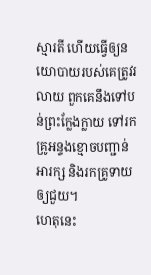ស្មារតី ហើយធ្វើឲ្យនយោបាយរបស់គេត្រូវរលាយ ពួកគេនឹងទៅបន់ព្រះក្លែងក្លាយ ទៅរកគ្រូអន្ទងខ្មោចបញ្ជាន់អារក្ស និងរកគ្រូទាយឲ្យជួយ។
ហេតុនេះ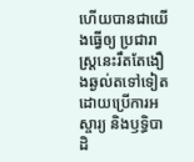ហើយបានជាយើងធ្វើឲ្យ ប្រជារាស្ត្រនេះរឹតតែងឿងឆ្ងល់តទៅទៀត ដោយប្រើការអស្ចារ្យ និងឫទ្ធិបាដិ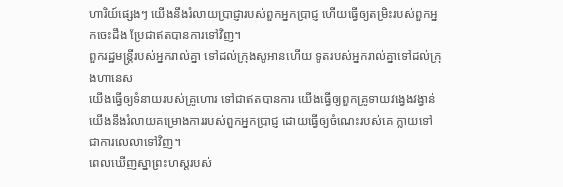ហារិយ៍ផ្សេងៗ យើងនឹងរំលាយប្រាជ្ញារបស់ពួកអ្នកប្រាជ្ញ ហើយធ្វើឲ្យតម្រិះរបស់ពួកអ្នកចេះដឹង ប្រែជាឥតបានការទៅវិញ។
ពួករដ្ឋមន្ត្រីរបស់អ្នករាល់គ្នា ទៅដល់ក្រុងសូអានហើយ ទូតរបស់អ្នករាល់គ្នាទៅដល់ក្រុងហានេស
យើងធ្វើឲ្យទំនាយរបស់គ្រូហោរ ទៅជាឥតបានការ យើងធ្វើឲ្យពួកគ្រូទាយវង្វេងវង្វាន់ យើងនឹងរំលាយគម្រោងការរបស់ពួកអ្នកប្រាជ្ញ ដោយធ្វើឲ្យចំណេះរបស់គេ ក្លាយទៅជាការលេលាទៅវិញ។
ពេលឃើញស្នាព្រះហស្ដរបស់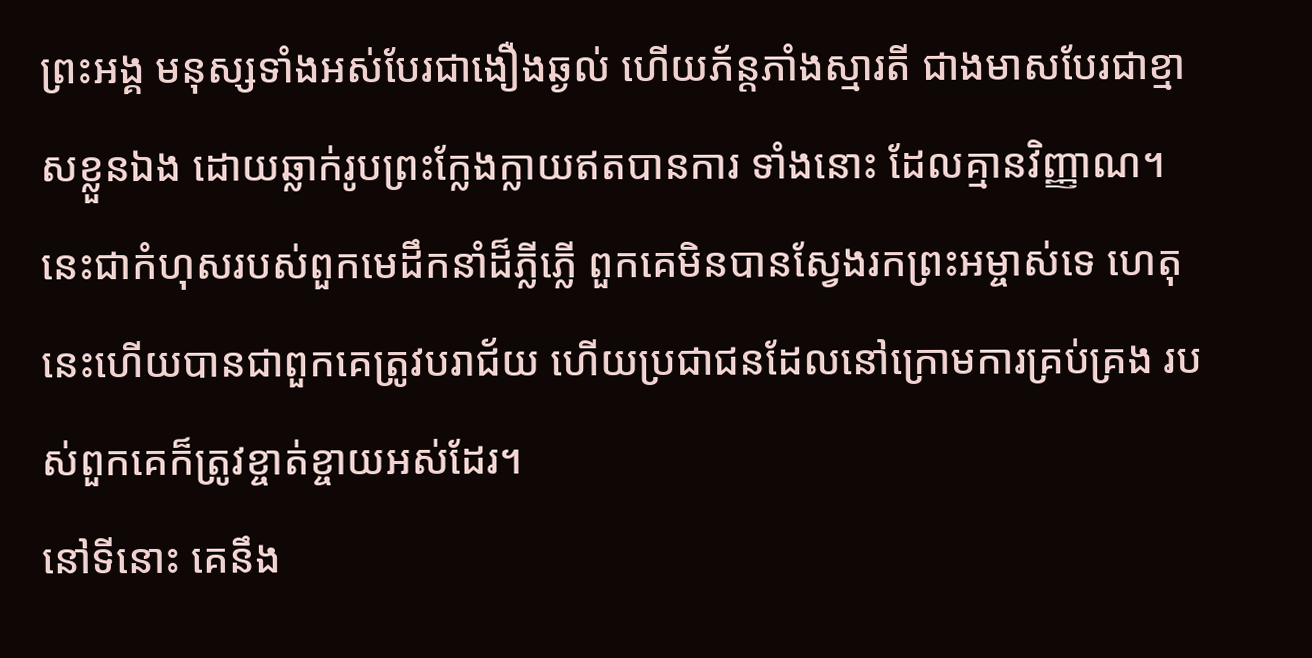ព្រះអង្គ មនុស្សទាំងអស់បែរជាងឿងឆ្ងល់ ហើយភ័ន្តភាំងស្មារតី ជាងមាសបែរជាខ្មាសខ្លួនឯង ដោយឆ្លាក់រូបព្រះក្លែងក្លាយឥតបានការ ទាំងនោះ ដែលគ្មានវិញ្ញាណ។
នេះជាកំហុសរបស់ពួកមេដឹកនាំដ៏ភ្លីភ្លើ ពួកគេមិនបានស្វែងរកព្រះអម្ចាស់ទេ ហេតុនេះហើយបានជាពួកគេត្រូវបរាជ័យ ហើយប្រជាជនដែលនៅក្រោមការគ្រប់គ្រង របស់ពួកគេក៏ត្រូវខ្ចាត់ខ្ចាយអស់ដែរ។
នៅទីនោះ គេនឹង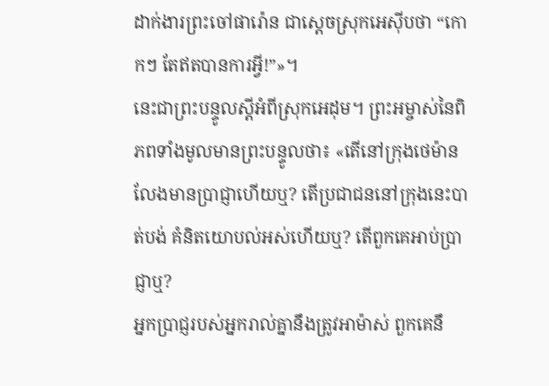ដាក់ងារព្រះចៅផារ៉ោន ជាស្ដេចស្រុកអេស៊ីបថា “កោកៗ តែឥតបានការអ្វី!”»។
នេះជាព្រះបន្ទូលស្ដីអំពីស្រុកអេដុម។ ព្រះអម្ចាស់នៃពិភពទាំងមូលមានព្រះបន្ទូលថា៖ «តើនៅក្រុងថេម៉ានលែងមានប្រាជ្ញាហើយឬ? តើប្រជាជននៅក្រុងនេះបាត់បង់ គំនិតយោបល់អស់ហើយឬ? តើពួកគេអាប់ប្រាជ្ញាឬ?
អ្នកប្រាជ្ញរបស់អ្នករាល់គ្នានឹងត្រូវអាម៉ាស់ ពួកគេនឹ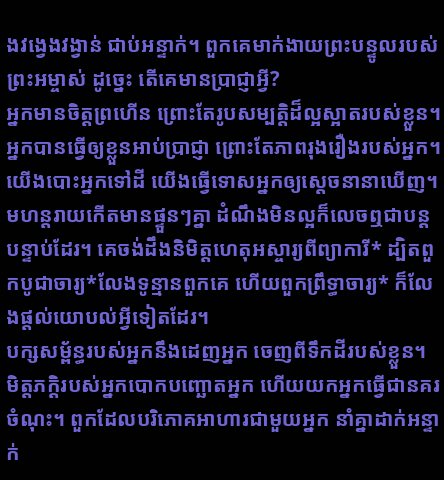ងវង្វេងវង្វាន់ ជាប់អន្ទាក់។ ពួកគេមាក់ងាយព្រះបន្ទូលរបស់ព្រះអម្ចាស់ ដូច្នេះ តើគេមានប្រាជ្ញាអ្វី?
អ្នកមានចិត្តព្រហើន ព្រោះតែរូបសម្បត្តិដ៏ល្អស្អាតរបស់ខ្លួន។ អ្នកបានធ្វើឲ្យខ្លួនអាប់ប្រាជ្ញា ព្រោះតែភាពរុងរឿងរបស់អ្នក។ យើងបោះអ្នកទៅដី យើងធ្វើទោសអ្នកឲ្យស្ដេចនានាឃើញ។
មហន្តរាយកើតមានផ្ទួនៗគ្នា ដំណឹងមិនល្អក៏លេចឮជាបន្តបន្ទាប់ដែរ។ គេចង់ដឹងនិមិត្តហេតុអស្ចារ្យពីព្យាការី* ដ្បិតពួកបូជាចារ្យ*លែងទូន្មានពួកគេ ហើយពួកព្រឹទ្ធាចារ្យ* ក៏លែងផ្ដល់យោបល់អ្វីទៀតដែរ។
បក្សសម្ព័ន្ធរបស់អ្នកនឹងដេញអ្នក ចេញពីទឹកដីរបស់ខ្លួន។ មិត្តភក្ដិរបស់អ្នកបោកបញ្ឆោតអ្នក ហើយយកអ្នកធ្វើជានគរចំណុះ។ ពួកដែលបរិភោគអាហារជាមួយអ្នក នាំគ្នាដាក់អន្ទាក់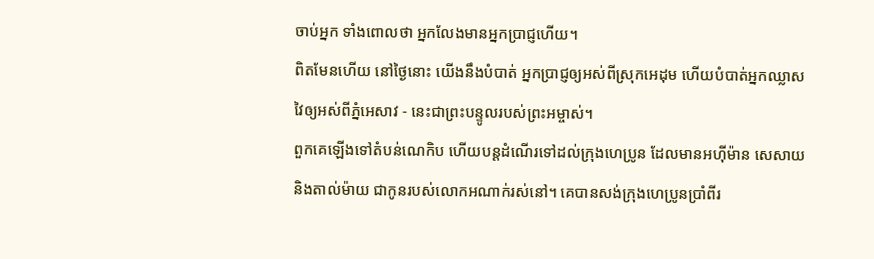ចាប់អ្នក ទាំងពោលថា អ្នកលែងមានអ្នកប្រាជ្ញហើយ។
ពិតមែនហើយ នៅថ្ងៃនោះ យើងនឹងបំបាត់ អ្នកប្រាជ្ញឲ្យអស់ពីស្រុកអេដុម ហើយបំបាត់អ្នកឈ្លាសវៃឲ្យអស់ពីភ្នំអេសាវ - នេះជាព្រះបន្ទូលរបស់ព្រះអម្ចាស់។
ពួកគេឡើងទៅតំបន់ណេកិប ហើយបន្តដំណើរទៅដល់ក្រុងហេប្រូន ដែលមានអហ៊ីម៉ាន សេសាយ និងតាល់ម៉ាយ ជាកូនរបស់លោកអណាក់រស់នៅ។ គេបានសង់ក្រុងហេប្រូនប្រាំពីរ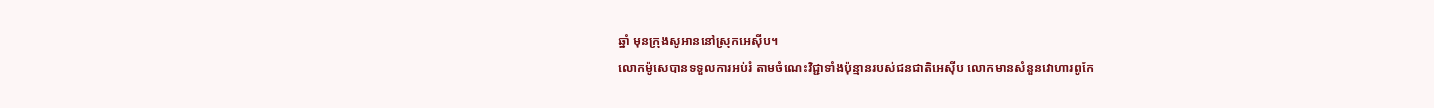ឆ្នាំ មុនក្រុងសូអាននៅស្រុកអេស៊ីប។
លោកម៉ូសេបានទទួលការអប់រំ តាមចំណេះវិជ្ជាទាំងប៉ុន្មានរបស់ជនជាតិអេស៊ីប លោកមានសំនួនវោហារពូកែ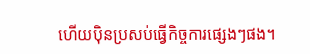ហើយប៉ិនប្រសប់ធ្វើកិច្ចការផ្សេងៗផង។